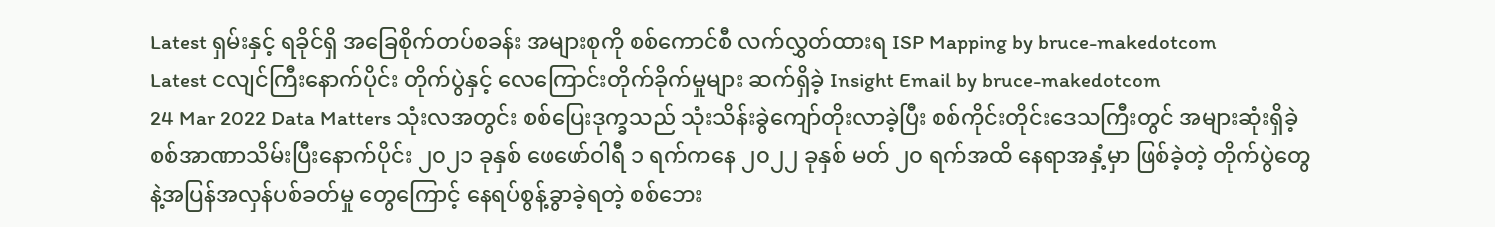Latest ရှမ်းနှင့် ရခိုင်ရှိ အခြေစိုက်တပ်စခန်း အများစုကို စစ်ကောင်စီ လက်လွှတ်ထားရ ISP Mapping by bruce-makedotcom
Latest ငလျင်ကြီးနောက်ပိုင်း တိုက်ပွဲနှင့် လေကြောင်းတိုက်ခိုက်မှုများ ဆက်ရှိခဲ့ Insight Email by bruce-makedotcom
24 Mar 2022 Data Matters သုံးလအတွင်း စစ်ပြေးဒုက္ခသည် သုံးသိန်းခွဲကျော်တိုးလာခဲ့ပြီး စစ်ကိုင်းတိုင်းဒေသကြီးတွင် အများဆုံးရှိခဲ့ စစ်အာဏာသိမ်းပြီးနောက်ပိုင်း ၂၀၂၁ ခုနှစ် ဖေဖော်ဝါရီ ၁ ရက်ကနေ ၂၀၂၂ ခုနှစ် မတ် ၂၀ ရက်အထိ နေရာအနှံ့မှာ ဖြစ်ခဲ့တဲ့ တိုက်ပွဲတွေနဲ့အပြန်အလှန်ပစ်ခတ်မှု တွေကြောင့် နေရပ်စွန့်ခွာခဲ့ရတဲ့ စစ်ဘေး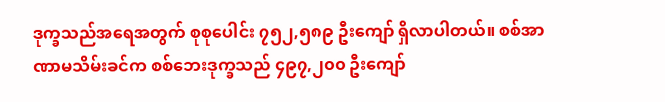ဒုက္ခသည်အရေအတွက် စုစုပေါင်း ၇၅၂,၅၈၉ ဦးကျော် ရှိလာပါတယ်။ စစ်အာဏာမသိမ်းခင်က စစ်ဘေးဒုက္ခသည် ၄၉၇,၂၀၀ ဦးကျော်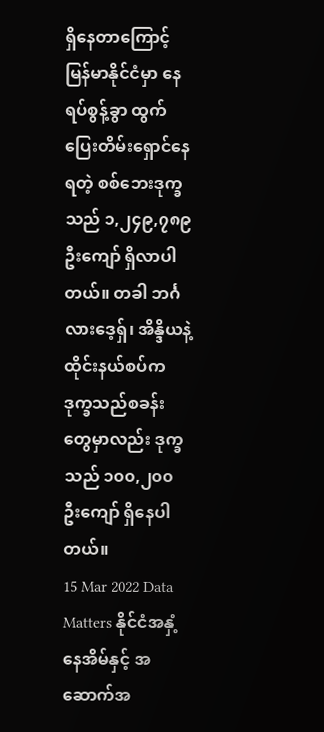ရှိနေတာကြောင့် မြန်မာနိုင်ငံမှာ နေရပ်စွန့်ခွာ ထွက်ပြေးတိမ်းရှောင်နေရတဲ့ စစ်ဘေးဒုက္ခသည် ၁,၂၄၉,၇၈၉ ဦးကျော် ရှိလာပါတယ်။ တခါ ဘင်္ဂလားဒေ့ရှ်၊ အိန္ဒိယနဲ့ ထိုင်းနယ်စပ်က ဒုက္ခသည်စခန်းတွေမှာလည်း ဒုက္ခသည် ၁၀၀,၂၀၀ ဦးကျော် ရှိနေပါတယ်။
15 Mar 2022 Data Matters နိုင်ငံအနှံ့ နေအိမ်နှင့် အဆောက်အ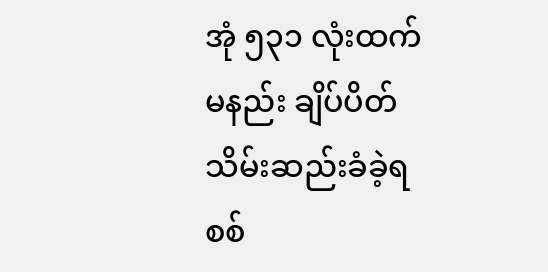အုံ ၅၃၁ လုံးထက်မနည်း ချိပ်ပိတ် သိမ်းဆည်းခံခဲ့ရ စစ်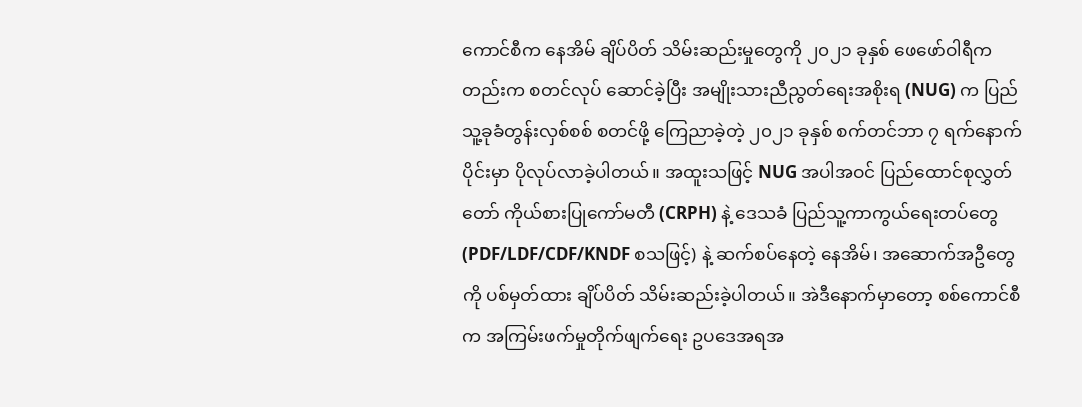ကောင်စီက နေအိမ် ချိပ်ပိတ် သိမ်းဆည်းမှုတွေကို ၂၀၂၁ ခုနှစ် ဖေဖော်ဝါရီကတည်းက စတင်လုပ် ဆောင်ခဲ့ပြီး အမျိုးသားညီညွတ်ရေးအစိုးရ (NUG) က ပြည်သူ့ခုခံတွန်းလှစ်စစ် စတင်ဖို့ ကြေညာခဲ့တဲ့ ၂၀၂၁ ခုနှစ် စက်တင်ဘာ ၇ ရက်နောက်ပိုင်းမှာ ပိုလုပ်လာခဲ့ပါတယ်။ အထူးသဖြင့် NUG အပါအဝင် ပြည်ထောင်စုလွှတ်တော် ကိုယ်စားပြုကော်မတီ (CRPH) နဲ့ ဒေသခံ ပြည်သူ့ကာကွယ်ရေးတပ်တွေ (PDF/LDF/CDF/KNDF စသဖြင့်) နဲ့ ဆက်စပ်နေတဲ့ နေအိမ်၊ အဆောက်အဦတွေကို ပစ်မှတ်ထား ချိပ်ပိတ် သိမ်းဆည်းခဲ့ပါတယ်။ အဲဒီနောက်မှာတော့ စစ်ကောင်စီက အကြမ်းဖက်မှုတိုက်ဖျက်ရေး ဥပဒေအရအ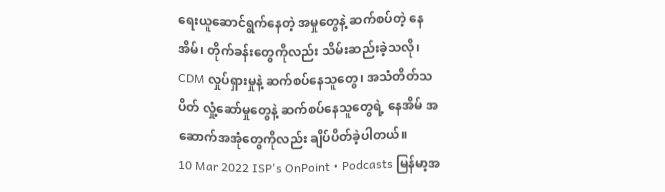ရေးယူဆောင်ရွက်နေတဲ့ အမှုတွေနဲ့ ဆက်စပ်တဲ့ နေအိမ်၊ တိုက်ခန်းတွေကိုလည်း သိမ်းဆည်းခဲ့သလို၊ CDM လှုပ်ရှားမှုနဲ့ ဆက်စပ်နေသူတွေ၊ အသံတိတ်သပိတ် လှုံ့ဆော်မှုတွေနဲ့ ဆက်စပ်နေသူတွေရဲ့ နေအိမ် အဆောက်အအုံတွေကိုလည်း ချိပ်ပိတ်ခဲ့ပါတယ်။
10 Mar 2022 ISP's OnPoint • Podcasts မြန်မာ့အ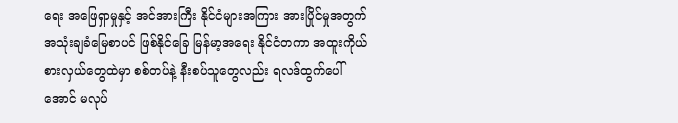ရေး အဖြေရှာမှုနှင့် အင်အားကြီး နိုင်ငံများအကြား အားပြိုင်မှုအတွက် အသုံးချခံမြေစာပင် ဖြစ်နိုင်ခြေ မြန်မာ့အရေး နိုင်ငံတကာ အထူးကိုယ်စားလှယ်တွေထဲမှာ စစ်တပ်နဲ့ နီးစပ်သူတွေလည်း ရလဒ်ထွက်ပေါ် အောင် မလုပ်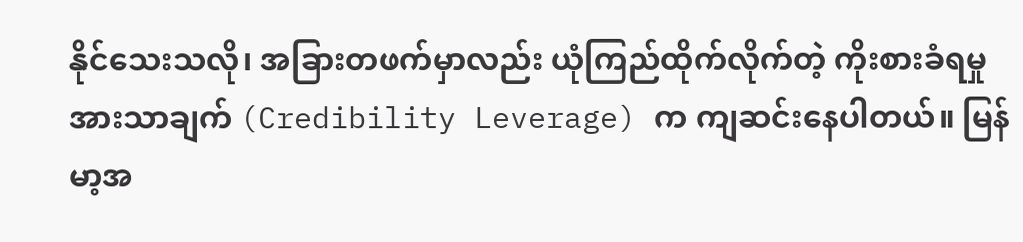နိုင်သေးသလို၊ အခြားတဖက်မှာလည်း ယုံကြည်ထိုက်လိုက်တဲ့ ကိုးစားခံရမှု အားသာချက် (Credibility Leverage) က ကျဆင်းနေပါတယ်။ မြန်မာ့အ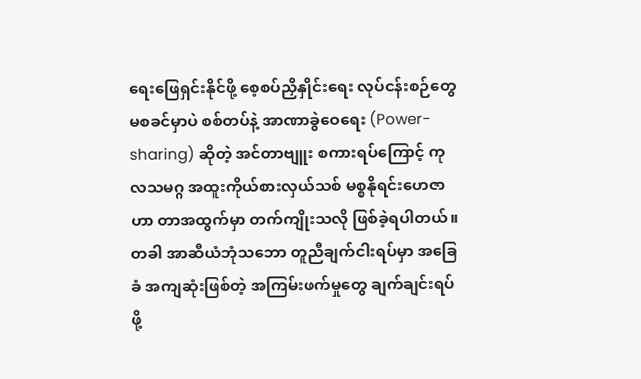ရေးဖြေရှင်းနိုင်ဖို့ စေ့စပ်ညှိနှိုင်းရေး လုပ်ငန်းစဉ်တွေ မစခင်မှာပဲ စစ်တပ်နဲ့ အာဏာခွဲဝေရေး (Power-sharing) ဆိုတဲ့ အင်တာဗျူး စကားရပ်ကြောင့် ကုလသမဂ္ဂ အထူးကိုယ်စားလှယ်သစ် မစ္စနိုရင်းဟေဇာဟာ တာအထွက်မှာ တက်ကျိုးသလို ဖြစ်ခဲ့ရပါတယ်။ တခါ အာဆီယံဘုံသဘော တူညီချက်ငါးရပ်မှာ အခြေခံ အကျဆုံးဖြစ်တဲ့ အကြမ်းဖက်မှုတွေ ချက်ချင်းရပ်ဖို့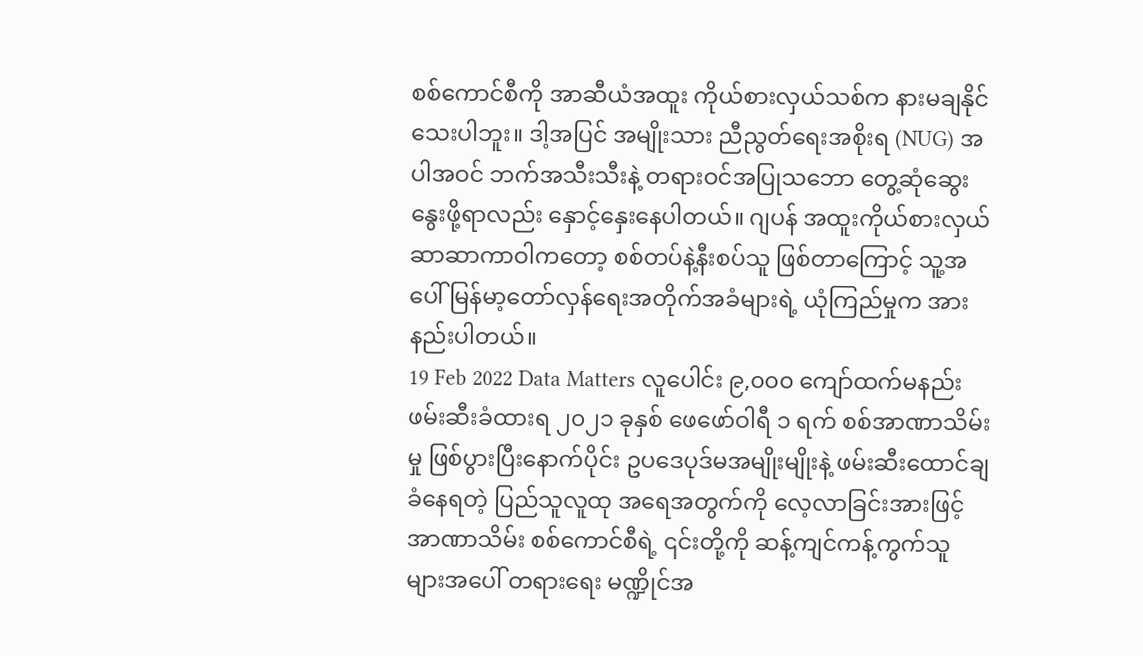စစ်ကောင်စီကို အာဆီယံအထူး ကိုယ်စားလှယ်သစ်က နားမချနိုင်သေးပါဘူး။ ဒါ့အပြင် အမျိုးသား ညီညွတ်ရေးအစိုးရ (NUG) အပါအဝင် ဘက်အသီးသီးနဲ့ တရားဝင်အပြုသဘော တွေ့ဆုံဆွေးနွေးဖို့ရာလည်း နှောင့်နှေးနေပါတယ်။ ဂျပန် အထူးကိုယ်စားလှယ် ဆာဆာကာဝါကတော့ စစ်တပ်နဲ့နီးစပ်သူ ဖြစ်တာကြောင့် သူ့အပေါ် မြန်မာ့တော်လှန်ရေးအတိုက်အခံများရဲ့ ယုံကြည်မှုက အားနည်းပါတယ်။
19 Feb 2022 Data Matters လူပေါင်း ၉,၀၀၀ ကျော်ထက်မနည်း ဖမ်းဆီးခံထားရ ၂၀၂၁ ခုနှစ် ဖေဖော်ဝါရီ ၁ ရက် စစ်အာဏာသိမ်းမှု ဖြစ်ပွားပြီးနောက်ပိုင်း ဥပဒေပုဒ်မအမျိုးမျိုးနဲ့ ဖမ်းဆီးထောင်ချခံနေရတဲ့ ပြည်သူလူထု အရေအတွက်ကို လေ့လာခြင်းအားဖြင့် အာဏာသိမ်း စစ်ကောင်စီရဲ့ ၎င်းတို့ကို ဆန့်ကျင်ကန့်ကွက်သူ များအပေါ် တရားရေး မဏ္ဍိုင်အ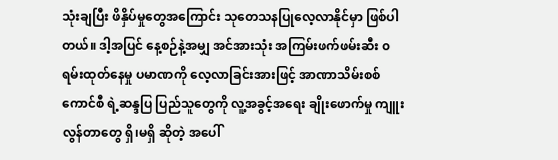သုံးချပြီး ဖိနှိပ်မှုတွေအကြောင်း သုတေသနပြုလေ့လာနိုင်မှာ ဖြစ်ပါတယ်။ ဒါ့အပြင် နေ့စဉ်နဲ့အမျှ အင်အားသုံး အကြမ်းဖက်ဖမ်းဆီး ၀ရမ်းထုတ်နေမှု ပမာဏကို လေ့လာခြင်းအားဖြင့် အာဏာသိမ်းစစ်ကောင်စီ ရဲ့ဆန္ဒပြ ပြည်သူတွေကို လူ့အခွင့်အရေး ချိုးဖောက်မှု ကျူးလွန်တာတွေ ရှိ၊မရှိ ဆိုတဲ့ အပေါ်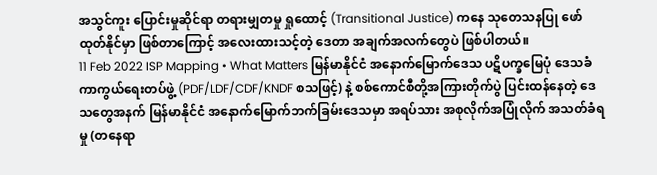အသွင်ကူး ပြောင်းမှုဆိုင်ရာ တရားမျှတမှု ရှုထောင့် (Transitional Justice) ကနေ သုတေသနပြု ဖော်ထုတ်နိုင်မှာ ဖြစ်တာကြောင့် အလေးထားသင့်တဲ့ ဒေတာ အချက်အလက်တွေပဲ ဖြစ်ပါတယ်။
11 Feb 2022 ISP Mapping • What Matters မြန်မာနိုင်ငံ အနောက်မြောက်ဒေသ ပဋိပက္ခမြေပုံ ဒေသခံကာကွယ်ရေးတပ်ဖွဲ့ (PDF/LDF/CDF/KNDF စသဖြင့်) နဲ့ စစ်ကောင်စီတို့အကြားတိုက်ပွဲ ပြင်းထန်နေတဲ့ ဒေသတွေအနက် မြန်မာနိုင်ငံ အနောက်မြောက်ဘက်ခြမ်းဒေသမှာ အရပ်သား အစုလိုက်အပြုံလိုက် အသတ်ခံရမှု (တနေရာ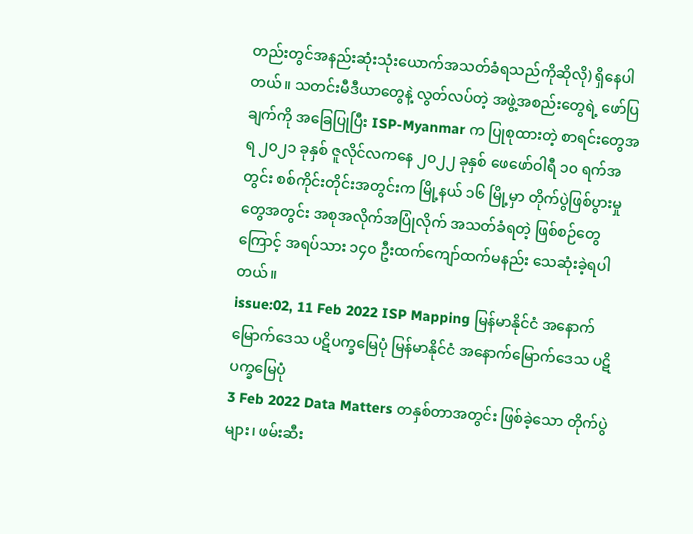တည်းတွင်အနည်းဆုံးသုံးယောက်အသတ်ခံရသည်ကိုဆိုလို) ရှိနေပါတယ်။ သတင်းမီဒီယာတွေနဲ့ လွတ်လပ်တဲ့ အဖွဲ့အစည်းတွေရဲ့ ဖော်ပြချက်ကို အခြေပြုပြီး ISP-Myanmar က ပြုစုထားတဲ့ စာရင်းတွေအရ ၂၀၂၁ ခုနှစ် ဇူလိုင်လကနေ ၂၀၂၂ ခုနှစ် ဖေဖော်ဝါရီ ၁၀ ရက်အတွင်း စစ်ကိုင်းတိုင်းအတွင်းက မြို့နယ် ၁၆ မြို့မှာ တိုက်ပွဲဖြစ်ပွားမှုတွေအတွင်း အစုအလိုက်အပြုံလိုက် အသတ်ခံရတဲ့ ဖြစ်စဉ်တွေကြောင့် အရပ်သား ၁၄၀ ဦးထက်ကျော်ထက်မနည်း သေဆုံးခဲ့ရပါတယ်။
issue:02, 11 Feb 2022 ISP Mapping မြန်မာနိုင်ငံ အနောက်မြောက်ဒေသ ပဋိပက္ခမြေပုံ မြန်မာနိုင်ငံ အနောက်မြောက်ဒေသ ပဋိပက္ခမြေပုံ
3 Feb 2022 Data Matters တနှစ်တာအတွင်း ဖြစ်ခဲ့သော တိုက်ပွဲများ၊ ဖမ်းဆီး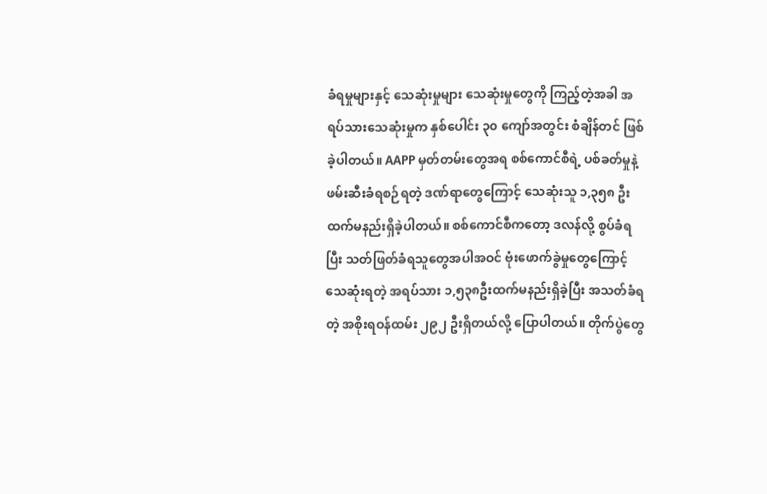ခံရမှုများနှင့် သေဆုံးမှုများ သေဆုံးမှုတွေကို ကြည့်တဲ့အခါ အရပ်သားသေဆုံးမှုက နှစ်ပေါင်း ၃၀ ကျော်အတွင်း စံချိန်တင် ဖြစ်ခဲ့ပါတယ်။ AAPP မှတ်တမ်းတွေအရ စစ်ကောင်စီရဲ့ ပစ်ခတ်မှုနဲ့ ဖမ်းဆီးခံရစဉ်ရတဲ့ ဒဏ်ရာတွေကြောင့် သေဆုံးသူ ၁,၃၅၈ ဦးထက်မနည်းရှိခဲ့ပါတယ်။ စစ်ကောင်စီကတော့ ဒလန်လို့ စွပ်ခံရပြီး သတ်ဖြတ်ခံရသူတွေအပါအဝင် ဗုံးဖောက်ခွဲမှုတွေကြောင့် သေဆုံးရတဲ့ အရပ်သား ၁,၅၃၈ဦးထက်မနည်းရှိခဲ့ပြီး အသတ်ခံရတဲ့ အစိုးရဝန်ထမ်း ၂၉၂ ဦးရှိတယ်လို့ ပြောပါတယ်။ တိုက်ပွဲတွေ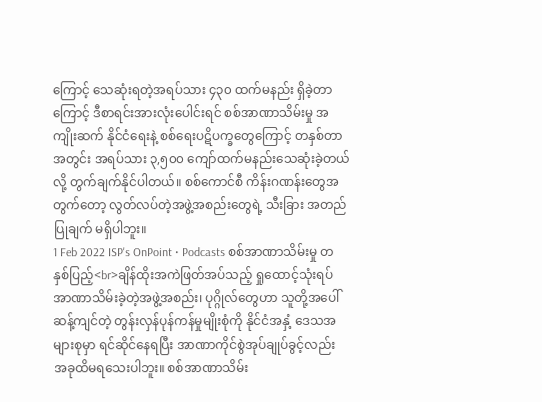ကြောင့် သေဆုံးရတဲ့အရပ်သား ၄၃၀ ထက်မနည်း ရှိခဲ့တာကြောင့် ဒီစာရင်းအားလုံးပေါင်းရင် စစ်အာဏာသိမ်းမှု အကျိုးဆက် နိုင်ငံရေးနဲ့ စစ်ရေးပဋိပက္ခတွေကြောင့် တနှစ်တာအတွင်း အရပ်သား ၃,၅၀၀ ကျော်ထက်မနည်းသေဆုံးခဲ့တယ်လို့ တွက်ချက်နိုင်ပါတယ်။ စစ်ကောင်စီ ကိန်းဂဏန်းတွေအတွက်တော့ လွတ်လပ်တဲ့အဖွဲ့အစည်းတွေရဲ့ သီးခြား အတည်ပြုချက် မရှိပါဘူး။
1 Feb 2022 ISP's OnPoint • Podcasts စစ်အာဏာသိမ်းမှု တနှစ်ပြည့်<br>ချိန်ထိုးအကဲဖြတ်အပ်သည့် ရှုထောင့်သုံးရပ် အာဏာသိမ်းခဲ့တဲ့အဖွဲ့အစည်း၊ ပုဂ္ဂိုလ်တွေဟာ သူတို့အပေါ်ဆန့်ကျင်တဲ့ တွန်းလှန်ပုန်ကန်မှုမျိုးစုံကို နိုင်ငံအနှံ့ ဒေသအများစုမှာ ရင်ဆိုင်နေရပြီး အာဏာကိုင်စွဲအုပ်ချုပ်ခွင့်လည်း အခုထိမရသေးပါဘူး။ စစ်အာဏာသိမ်း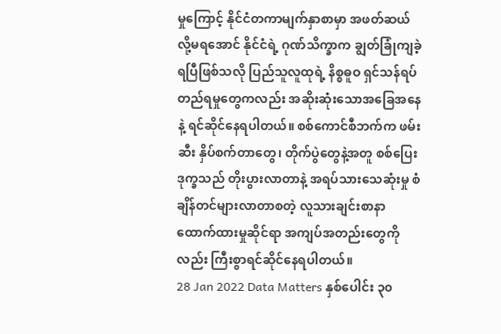မှုကြောင့် နိုင်ငံတကာမျက်နှာစာမှာ အဖတ်ဆယ်လို့မရအောင် နိုင်ငံရဲ့ ဂုဏ်သိက္ခာက ချွတ်ခြုံကျခဲ့ရပြီဖြစ်သလို ပြည်သူလူထုရဲ့ နိစ္စဓူဝ ရှင်သန်ရပ်တည်ရမှုတွေကလည်း အဆိုးဆုံးသောအခြေအနေနဲ့ ရင်ဆိုင်နေရပါတယ်။ စစ်ကောင်စီဘက်က ဖမ်းဆီး နှိပ်စက်တာတွေ၊ တိုက်ပွဲတွေနဲ့အတူ စစ်ပြေးဒုက္ခသည် တိုးပွားလာတာနဲ့ အရပ်သားသေဆုံးမှု စံချိန်တင်များလာတာစတဲ့ လူသားချင်းစာနာ ထောက်ထားမှုဆိုင်ရာ အကျပ်အတည်းတွေကိုလည်း ကြီးစွာရင်ဆိုင်နေရပါတယ်။
28 Jan 2022 Data Matters နှစ်ပေါင်း ၃၀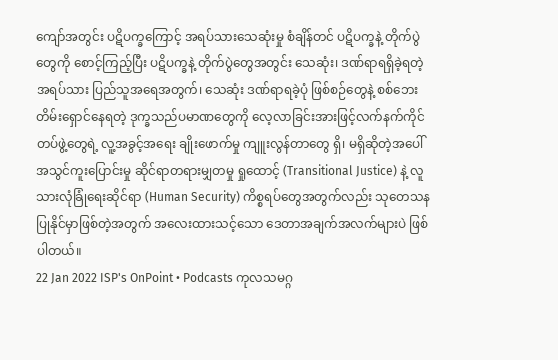ကျော်အတွင်း ပဋိပက္ခကြောင့် အရပ်သားသေဆုံးမှု စံချိန်တင် ပဋိပက္ခနဲ့ တိုက်ပွဲတွေကို စောင့်ကြည့်ပြီး ပဋိပက္ခနဲ့ တိုက်ပွဲတွေအတွင်း သေဆုံး၊ ဒဏ်ရာရရှိခဲ့ရတဲ့ အရပ်သား ပြည်သူအရေအတွက်၊ သေဆုံး ဒဏ်ရာရခဲ့ပုံ ဖြစ်စဉ်တွေနဲ့ စစ်ဘေး တိမ်းရှောင်နေရတဲ့ ဒုက္ခသည်ပမာဏတွေကို လေ့လာခြင်းအားဖြင့်လက်နက်ကိုင် တပ်ဖွဲ့တွေရဲ့ လူ့အခွင့်အရေး ချိုးဖောက်မှု ကျူးလွန်တာတွေ ရှိ၊ မရှိဆိုတဲ့အပေါ် အသွင်ကူးပြောင်းမှု ဆိုင်ရာတရားမျှတမှု ရှုထောင့် (Transitional Justice) နဲ့ လူသားလုံခြုံရေးဆိုင်ရာ (Human Security) ကိစ္စရပ်တွေအတွက်လည်း သုတေသန ပြုနိုင်မှာဖြစ်တဲ့အတွက် အလေးထားသင့်သော ဒေတာအချက်အလက်များပဲ ဖြစ်ပါတယ်။
22 Jan 2022 ISP's OnPoint • Podcasts ကုလသမဂ္ဂ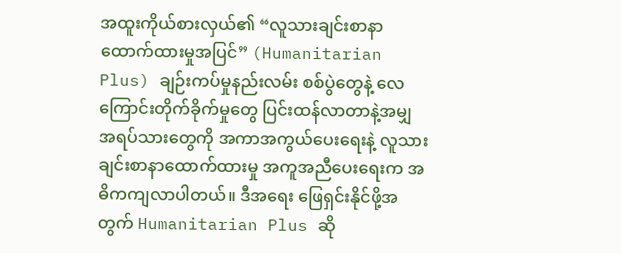အထူးကိုယ်စားလှယ်၏ “လူသားချင်းစာနာထောက်ထားမှုအပြင်” (Humanitarian Plus) ချဉ်းကပ်မှုနည်းလမ်း စစ်ပွဲတွေနဲ့ လေကြောင်းတိုက်ခိုက်မှုတွေ ပြင်းထန်လာတာနဲ့အမျှ အရပ်သားတွေကို အကာအကွယ်ပေးရေးနဲ့ လူသားချင်းစာနာထောက်ထားမှု အကူအညီပေးရေးက အဓိကကျလာပါတယ်။ ဒီအရေး ဖြေရှင်းနိုင်ဖို့အတွက် Humanitarian Plus ဆို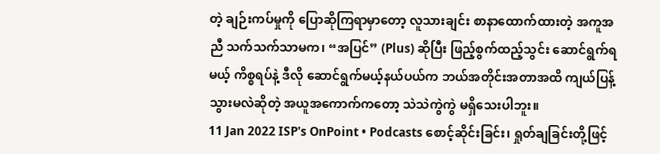တဲ့ ချဉ်းကပ်မှုကို ပြောဆိုကြရာမှာတော့ လူသားချင်း စာနာထောက်ထားတဲ့ အကူအညီ သက်သက်သာမက၊ “အပြင်” (Plus) ဆိုပြီး ဖြည့်စွက်ထည့်သွင်း ဆောင်ရွက်ရမယ့် ကိစ္စရပ်နဲ့ ဒီလို ဆောင်ရွက်မယ့်နယ်ပယ်က ဘယ်အတိုင်းအတာအထိ ကျယ်ပြန့်သွားမလဲဆိုတဲ့ အယူအကောက်ကတော့ သဲသဲကွဲကွဲ မရှိသေးပါဘူး။
11 Jan 2022 ISP's OnPoint • Podcasts စောင့်ဆိုင်းခြင်း၊ ရှုတ်ချခြင်းတို့ဖြင့်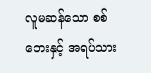လူမဆန်သော စစ်ဘေးနှင့် အရပ်သား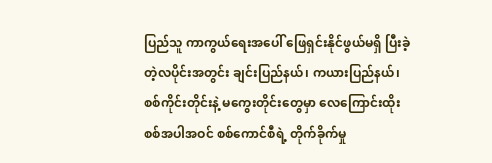ပြည်သူ ကာကွယ်ရေးအပေါ် ဖြေရှင်းနိုင်ဖွယ်မရှိ ပြီးခဲ့တဲ့လပိုင်းအတွင်း ချင်းပြည်နယ်၊ ကယားပြည်နယ်၊ စစ်ကိုင်းတိုင်းနဲ့ မကွေးတိုင်းတွေမှာ လေကြောင်းထိုးစစ်အပါအဝင် စစ်ကောင်စီရဲ့ တိုက်ခိုက်မှု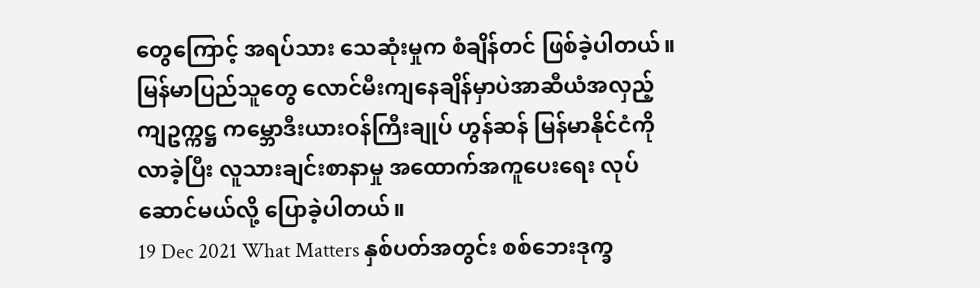တွေကြောင့် အရပ်သား သေဆုံးမှုက စံချိန်တင် ဖြစ်ခဲ့ပါတယ်။ မြန်မာပြည်သူတွေ လောင်မီးကျနေချိန်မှာပဲအာဆီယံအလှည့်ကျဥက္ကဋ္ဌ ကမ္ဘောဒီးယားဝန်ကြီးချုပ် ဟွန်ဆန် မြန်မာနိုင်ငံကိုလာခဲ့ပြီး လူသားချင်းစာနာမှု အထောက်အကူပေးရေး လုပ်ဆောင်မယ်လို့ ပြောခဲ့ပါတယ်။
19 Dec 2021 What Matters နှစ်ပတ်အတွင်း စစ်ဘေးဒုက္ခ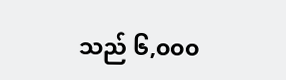သည် ၆,၀၀၀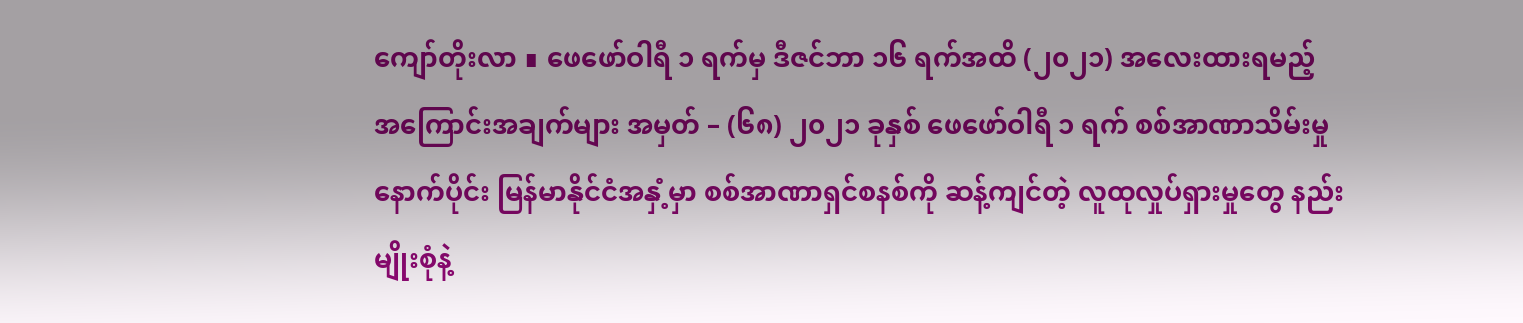ကျော်တိုးလာ ∎ ဖေဖော်ဝါရီ ၁ ရက်မှ ဒီဇင်ဘာ ၁၆ ရက်အထိ (၂၀၂၁) အလေးထားရမည့် အကြောင်းအချက်များ အမှတ် – (၆၈) ၂၀၂၁ ခုနှစ် ဖေဖော်ဝါရီ ၁ ရက် စစ်အာဏာသိမ်းမှု နောက်ပိုင်း မြန်မာနိုင်ငံအနှံ့မှာ စစ်အာဏာရှင်စနစ်ကို ဆန့်ကျင်တဲ့ လူထုလှုပ်ရှားမှုတွေ နည်းမျိုးစုံနဲ့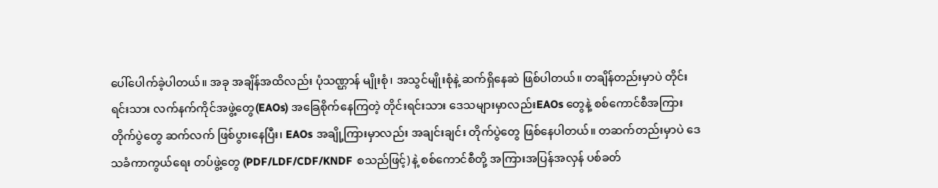ပေါ်ပေါက်ခဲ့ပါတယ်။ အခု အချိန်အထိလည်း ပုံသဏ္ဌာန် မျိုးစုံ၊ အသွင်မျိုးစုံနဲ့ ဆက်ရှိနေဆဲ ဖြစ်ပါတယ်။ တချိန်တည်းမှာပဲ တိုင်းရင်းသား လက်နက်ကိုင်အဖွဲ့တွေ(EAOs) အခြေစိုက်နေကြတဲ့ တိုင်းရင်းသား ဒေသများမှာလည်းEAOs တွေနဲ့ စစ်ကောင်စီအကြား တိုက်ပွဲတွေ ဆက်လက် ဖြစ်ပွားနေပြီး၊ EAOs အချို့ကြားမှာလည်း အချင်းချင်း တိုက်ပွဲတွေ ဖြစ်နေပါတယ်။ တဆက်တည်းမှာပဲ ဒေသခံကာကွယ်ရေး တပ်ဖွဲ့တွေ (PDF/LDF/CDF/KNDF စသည်ဖြင့်) နဲ့ စစ်ကောင်စီတို့ အကြားအပြန်အလှန် ပစ်ခတ်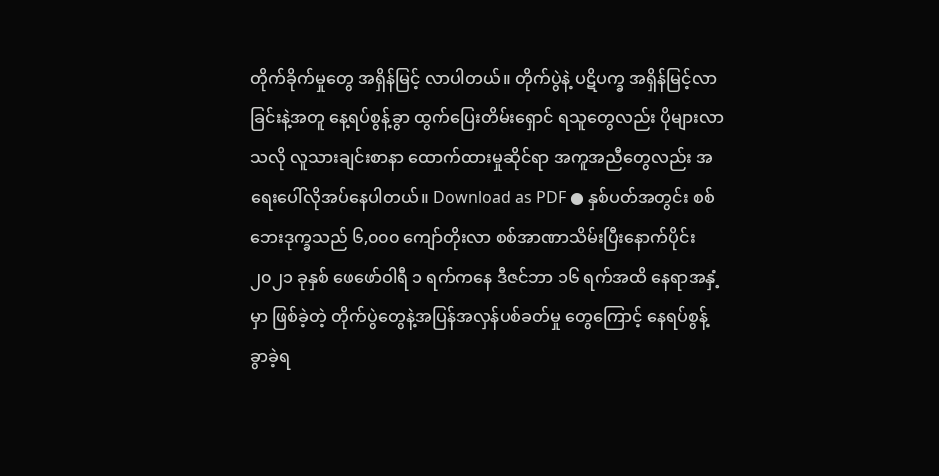တိုက်ခိုက်မှုတွေ အရှိန်မြင့် လာပါတယ်။ တိုက်ပွဲနဲ့ ပဋိပက္ခ အရှိန်မြင့်လာခြင်းနဲ့အတူ နေ့ရပ်စွန့်ခွာ ထွက်ပြေးတိမ်းရှောင် ရသူတွေလည်း ပိုများလာသလို လူသားချင်းစာနာ ထောက်ထားမှုဆိုင်ရာ အကူအညီတွေလည်း အရေးပေါ်လိုအပ်နေပါတယ်။ Download as PDF ● နှစ်ပတ်အတွင်း စစ်ဘေးဒုက္ခသည် ၆,၀၀၀ ကျော်တိုးလာ စစ်အာဏာသိမ်းပြီးနောက်ပိုင်း ၂၀၂၁ ခုနှစ် ဖေဖော်ဝါရီ ၁ ရက်ကနေ ဒီဇင်ဘာ ၁၆ ရက်အထိ နေရာအနှံ့မှာ ဖြစ်ခဲ့တဲ့ တိုက်ပွဲတွေနဲ့အပြန်အလှန်ပစ်ခတ်မှု တွေကြောင့် နေရပ်စွန့်ခွာခဲ့ရ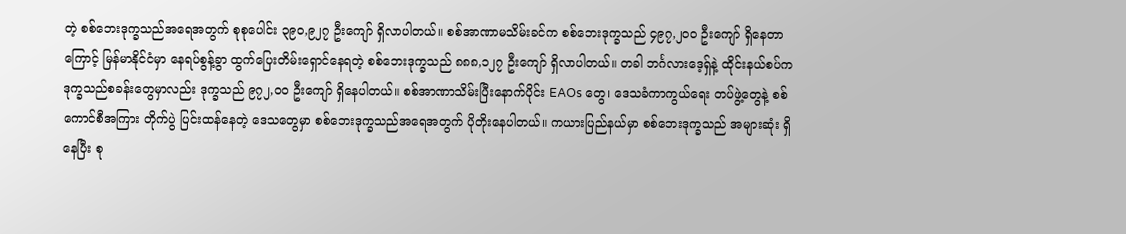တဲ့ စစ်ဘေးဒုက္ခသည်အရေအတွက် စုစုပေါင်း ၃၉၀,၉၂၇ ဦးကျော် ရှိလာပါတယ်။ စစ်အာဏာမသိမ်းခင်က စစ်ဘေးဒုက္ခသည် ၄၉၇,၂၀၀ ဦးကျော် ရှိနေတာကြောင့် မြန်မာနိုင်ငံမှာ နေရပ်စွန့်ခွာ ထွက်ပြေးတိမ်းရှောင်နေရတဲ့ စစ်ဘေးဒုက္ခသည် ၈၈၈,၁၂၇ ဦးကျော် ရှိလာပါတယ်။ တခါ ဘင်္ဂလားဒေ့ရှ်နဲ့ ထိုင်းနယ်စပ်က ဒုက္ခသည်စခန်းတွေမှာလည်း ဒုက္ခသည် ၉၇၂,၀၀ ဦးကျော် ရှိနေပါတယ်။ စစ်အာဏာသိမ်းပြီးနောက်ပိုင်း EAOs တွေ၊ ဒေသခံကာကွယ်ရေး တပ်ဖွဲ့တွေနဲ့ စစ်ကောင်စီအကြား တိုက်ပွဲ ပြင်းထန်နေတဲ့ ဒေသတွေမှာ စစ်ဘေးဒုက္ခသည်အရေအတွက် ပိုတိုးနေပါတယ်။ ကယားပြည်နယ်မှာ စစ်ဘေးဒုက္ခသည် အများဆုံး ရှိနေပြီး စု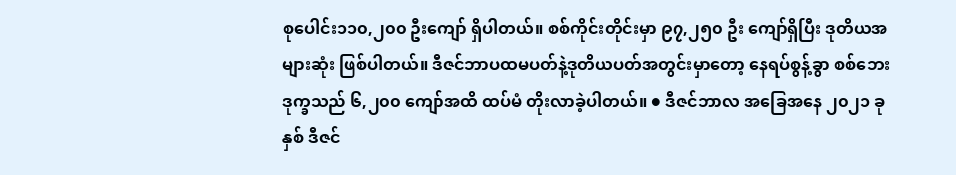စုပေါင်း၁၁၀,၂၀၀ ဦးကျော် ရှိပါတယ်။ စစ်ကိုင်းတိုင်းမှာ ၉၇,၂၅၀ ဦး ကျော်ရှိပြီး ဒုတိယအများဆုံး ဖြစ်ပါတယ်။ ဒီဇင်ဘာပထမပတ်နဲ့ဒုတိယပတ်အတွင်းမှာတော့ နေရပ်စွန့်ခွာ စစ်ဘေးဒုက္ခသည် ၆,၂၀၀ ကျော်အထိ ထပ်မံ တိုးလာခဲ့ပါတယ်။ ● ဒီဇင်ဘာလ အခြေအနေ ၂၀၂၁ ခုနှစ် ဒီဇင်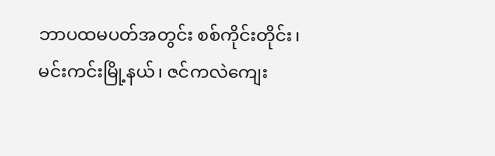ဘာပထမပတ်အတွင်း စစ်ကိုင်းတိုင်း၊ မင်းကင်းမြို့နယ်၊ ဇင်ကလဲကျေး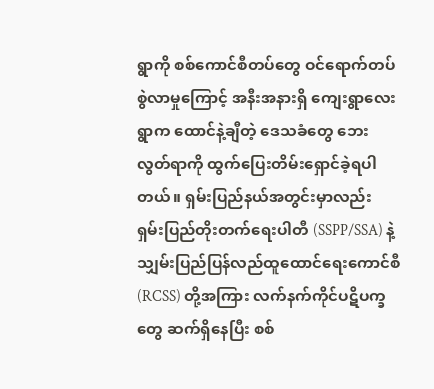ရွာကို စစ်ကောင်စီတပ်တွေ ဝင်ရောက်တပ်စွဲလာမှုကြောင့် အနီးအနားရှိ ကျေးရွာလေးရွာက ထောင်နဲ့ချီတဲ့ ဒေသခံတွေ ဘေးလွတ်ရာကို ထွက်ပြေးတိမ်းရှောင်ခဲ့ရပါတယ်။ ရှမ်းပြည်နယ်အတွင်းမှာလည်း ရှမ်းပြည်တိုးတက်ရေးပါတီ (SSPP/SSA) နဲ့ သျှမ်းပြည်ပြန်လည်ထူထောင်ရေးကောင်စီ(RCSS) တို့အကြား လက်နက်ကိုင်ပဋိပက္ခတွေ ဆက်ရှိနေပြီး စစ်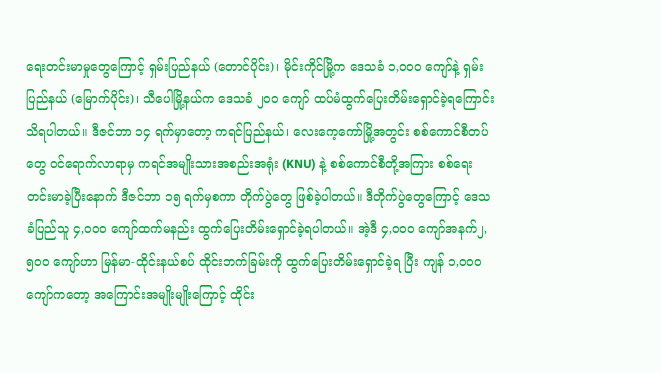ရေးတင်းမာမှုတွေကြောင့် ရှမ်းပြည်နယ် (တောင်ပိုင်း)၊ မိုင်းကိုင်မြို့က ဒေသခံ ၁,၀၀၀ ကျော်နဲ့ ရှမ်းပြည်နယ် (မြောက်ပိုင်း)၊ သီပေါမြို့နယ်က ဒေသခံ ၂၀၀ ကျော် ထပ်မံထွက်ပြေးတိမ်းရှောင်ခဲ့ရကြောင်း သိရပါတယ်။ ဒီဇင်ဘာ ၁၄ ရက်မှာတော့ ကရင်ပြည်နယ်၊ လေးကေ့ကော်မြို့အတွင်း စစ်ကောင်စီတပ်တွေ ဝင်ရောက်လာရာမှ ကရင်အမျိုးသားအစည်းအရုံး (KNU) နဲ့ စစ်ကောင်စီတို့အကြား စစ်ရေးတင်းမာခဲ့ပြီးနောက် ဒီဇင်ဘာ ၁၅ ရက်မှစကာ တိုက်ပွဲတွေ ဖြစ်ခဲ့ပါတယ်။ ဒီတိုက်ပွဲတွေကြောင့် ဒေသခံပြည်သူ ၄,၀၀၀ ကျော်ထက်မနည်း ထွက်ပြေးတိမ်းရှောင်ခဲ့ရပါတယ်။ အဲ့ဒီ ၄,၀၀၀ ကျော်အနက်၂,၅၀၀ ကျော်ဟာ မြန်မာ-ထိုင်းနယ်စပ် ထိုင်းဘက်ခြမ်းကို ထွက်ပြေးတိမ်းရှောင်ခဲ့ရ ပြီး ကျန် ၁,၀၀၀ ကျော်ကတော့ အကြောင်းအမျိုးမျိုးကြောင့် ထိုင်း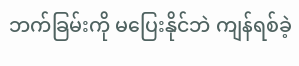ဘက်ခြမ်းကို မပြေးနိုင်ဘဲ ကျန်ရစ်ခဲ့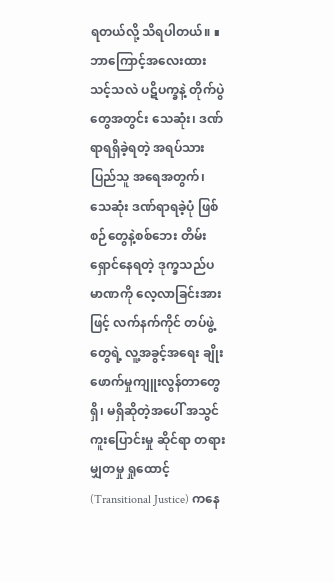ရတယ်လို့ သိရပါတယ်။ ∎ ဘာကြောင့်အလေးထားသင့်သလဲ ပဋိပက္ခနဲ့ တိုက်ပွဲတွေအတွင်း သေဆုံး၊ ဒဏ်ရာရရှိခဲ့ရတဲ့ အရပ်သားပြည်သူ အရေအတွက်၊ သေဆုံး ဒဏ်ရာရခဲ့ပုံ ဖြစ်စဉ်တွေနဲ့စစ်ဘေး တိမ်းရှောင်နေရတဲ့ ဒုက္ခသည်ပမာဏကို လေ့လာခြင်းအားဖြင့် လက်နက်ကိုင် တပ်ဖွဲ့တွေရဲ့ လူ့အခွင့်အရေး ချိုးဖောက်မှုကျူးလွန်တာတွေ ရှိ၊ မရှိဆိုတဲ့အပေါ် အသွင်ကူးပြောင်းမှု ဆိုင်ရာ တရားမျှတမှု ရှုထောင့် (Transitional Justice) ကနေ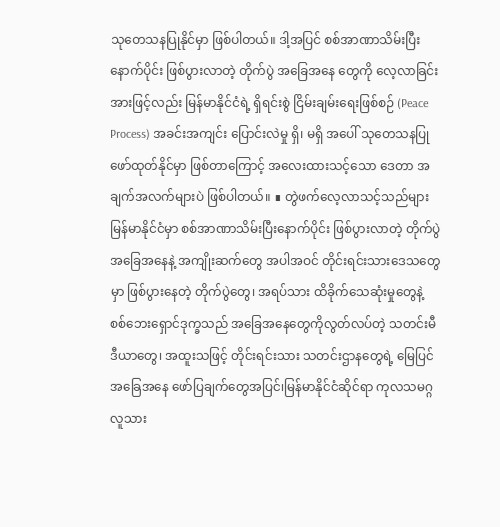သုတေသနပြုနိုင်မှာ ဖြစ်ပါတယ်။ ဒါ့အပြင် စစ်အာဏာသိမ်းပြီးနောက်ပိုင်း ဖြစ်ပွားလာတဲ့ တိုက်ပွဲ အခြေအနေ တွေကို လေ့လာခြင်းအားဖြင့်လည်း မြန်မာနိုင်ငံရဲ့ ရှိရင်းစွဲ ငြိမ်းချမ်းရေးဖြစ်စဉ် (Peace Process) အခင်းအကျင်း ပြောင်းလဲမှု ရှိ၊ မရှိ အပေါ် သုတေသနပြုဖော်ထုတ်နိုင်မှာ ဖြစ်တာကြောင့် အလေးထားသင့်သော ဒေတာ အချက်အလက်များပဲ ဖြစ်ပါတယ်။ ∎ တွဲဖက်လေ့လာသင့်သည်များ မြန်မာနိုင်ငံမှာ စစ်အာဏာသိမ်းပြီးနောက်ပိုင်း ဖြစ်ပွားလာတဲ့ တိုက်ပွဲအခြေအနေနဲ့ အကျိုးဆက်တွေ အပါအဝင် တိုင်းရင်းသားဒေသတွေမှာ ဖြစ်ပွားနေတဲ့ တိုက်ပွဲတွေ၊ အရပ်သား ထိခိုက်သေဆုံးမှုတွေနဲ့ စစ်ဘေးရှောင်ဒုက္ခသည် အခြေအနေတွေကိုလွတ်လပ်တဲ့ သတင်းမီဒီယာတွေ၊ အထူးသဖြင့် တိုင်းရင်းသား သတင်းဌာနတွေရဲ့ မြေပြင် အခြေအနေ ဖော်ပြချက်တွေအပြင်၊မြန်မာနိုင်ငံဆိုင်ရာ ကုလသမဂ္ဂ လူသား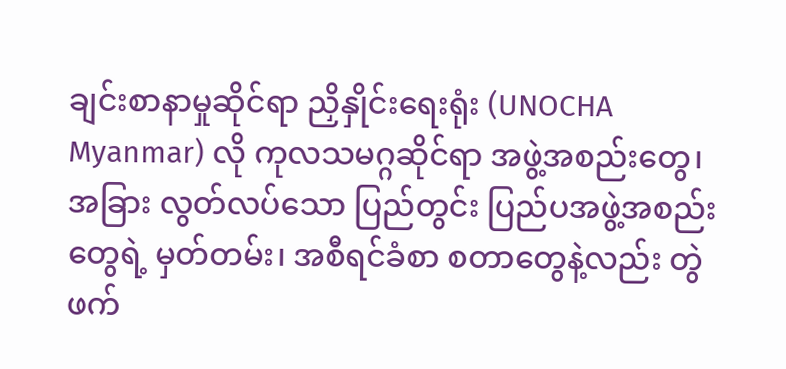ချင်းစာနာမှုဆိုင်ရာ ညှိနှိုင်းရေးရုံး (UNOCHA Myanmar) လို ကုလသမဂ္ဂဆိုင်ရာ အဖွဲ့အစည်းတွေ၊ အခြား လွတ်လပ်သော ပြည်တွင်း ပြည်ပအဖွဲ့အစည်းတွေရဲ့ မှတ်တမ်း၊ အစီရင်ခံစာ စတာတွေနဲ့လည်း တွဲဖက်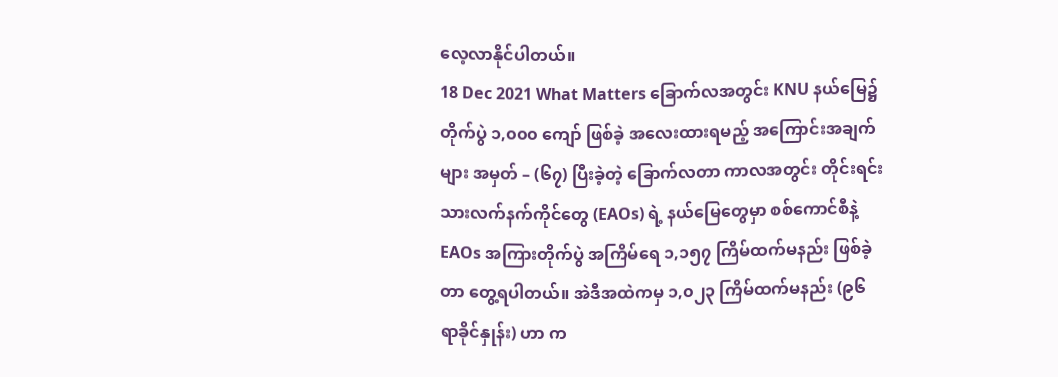လေ့လာနိုင်ပါတယ်။
18 Dec 2021 What Matters ခြောက်လအတွင်း KNU နယ်မြေ၌ တိုက်ပွဲ ၁,၀၀၀ ကျော် ဖြစ်ခဲ့ အလေးထားရမည့် အကြောင်းအချက်များ အမှတ် – (၆၇) ပြီးခဲ့တဲ့ ခြောက်လတာ ကာလအတွင်း တိုင်းရင်းသားလက်နက်ကိုင်တွေ (EAOs) ရဲ့ နယ်မြေတွေမှာ စစ်ကောင်စီနဲ့ EAOs အကြားတိုက်ပွဲ အကြိမ်ရေ ၁,၁၅၇ ကြိမ်ထက်မနည်း ဖြစ်ခဲ့တာ တွေ့ရပါတယ်။ အဲဒီအထဲကမှ ၁,၀၂၃ ကြိမ်ထက်မနည်း (၉၆ ရာခိုင်နှုန်း) ဟာ က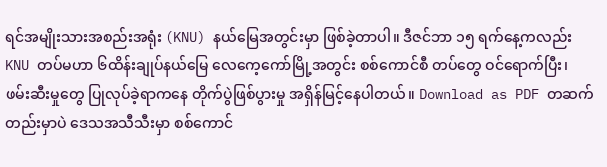ရင်အမျိုးသားအစည်းအရုံး (KNU) နယ်မြေအတွင်းမှာ ဖြစ်ခဲ့တာပါ။ ဒီဇင်ဘာ ၁၅ ရက်နေ့ကလည်း KNU တပ်မဟာ ၆ထိန်းချုပ်နယ်မြေ လေကေ့ကော်မြို့အတွင်း စစ်ကောင်စီ တပ်တွေ ဝင်ရောက်ပြီး၊ ဖမ်းဆီးမှုတွေ ပြုလုပ်ခဲ့ရာကနေ တိုက်ပွဲဖြစ်ပွားမှု အရှိန်မြင့်နေပါတယ်။ Download as PDF တဆက်တည်းမှာပဲ ဒေသအသီသီးမှာ စစ်ကောင်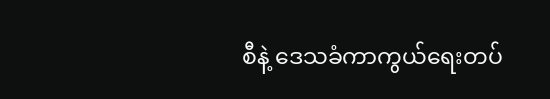စီနဲ့ ဒေသခံကာကွယ်ရေးတပ်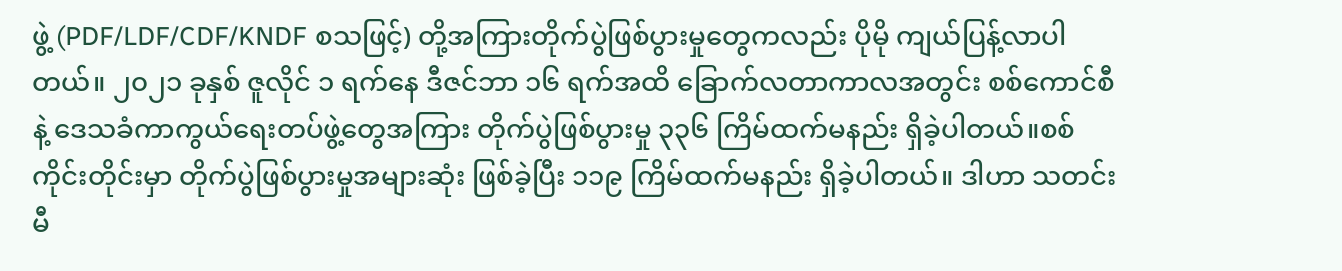ဖွဲ့ (PDF/LDF/CDF/KNDF စသဖြင့်) တို့အကြားတိုက်ပွဲဖြစ်ပွားမှုတွေကလည်း ပိုမို ကျယ်ပြန့်လာပါတယ်။ ၂၀၂၁ ခုနှစ် ဇူလိုင် ၁ ရက်နေ ဒီဇင်ဘာ ၁၆ ရက်အထိ ခြောက်လတာကာလအတွင်း စစ်ကောင်စီနဲ့ ဒေသခံကာကွယ်ရေးတပ်ဖွဲ့တွေအကြား တိုက်ပွဲဖြစ်ပွားမှု ၃၃၆ ကြိမ်ထက်မနည်း ရှိခဲ့ပါတယ်။စစ်ကိုင်းတိုင်းမှာ တိုက်ပွဲဖြစ်ပွားမှုအများဆုံး ဖြစ်ခဲ့ပြီး ၁၁၉ ကြိမ်ထက်မနည်း ရှိခဲ့ပါတယ်။ ဒါဟာ သတင်းမီ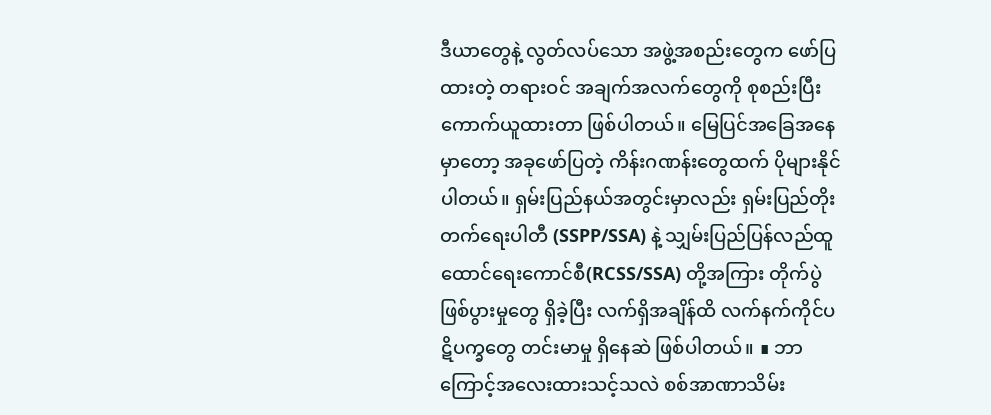ဒီယာတွေနဲ့ လွတ်လပ်သော အဖွဲ့အစည်းတွေက ဖော်ပြထားတဲ့ တရားဝင် အချက်အလက်တွေကို စုစည်းပြီး ကောက်ယူထားတာ ဖြစ်ပါတယ်။ မြေပြင်အခြေအနေမှာတော့ အခုဖော်ပြတဲ့ ကိန်းဂဏန်းတွေထက် ပိုများနိုင်ပါတယ်။ ရှမ်းပြည်နယ်အတွင်းမှာလည်း ရှမ်းပြည်တိုးတက်ရေးပါတီ (SSPP/SSA) နဲ့ သျှမ်းပြည်ပြန်လည်ထူထောင်ရေးကောင်စီ(RCSS/SSA) တို့အကြား တိုက်ပွဲဖြစ်ပွားမှုတွေ ရှိခဲ့ပြီး လက်ရှိအချိန်ထိ လက်နက်ကိုင်ပဋိပက္ခတွေ တင်းမာမှု ရှိနေဆဲ ဖြစ်ပါတယ်။ ∎ ဘာကြောင့်အလေးထားသင့်သလဲ စစ်အာဏာသိမ်း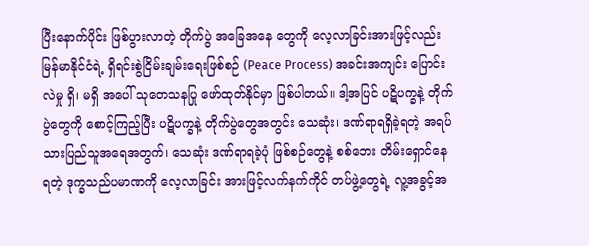ပြီးနောက်ပိုင်း ဖြစ်ပွားလာတဲ့ တိုက်ပွဲ အခြေအနေ တွေကို လေ့လာခြင်းအားဖြင့်လည်း မြန်မာနိုင်ငံရဲ့ ရှိရင်းစွဲငြိမ်းချမ်းရေးဖြစ်စဉ် (Peace Process) အခင်းအကျင်း ပြောင်းလဲမှု ရှိ၊ မရှိ အပေါ် သုတေသနပြု ဖော်ထုတ်နိုင်မှာ ဖြစ်ပါတယ်။ ဒါ့အပြင် ပဋိပက္ခနဲ့ တိုက်ပွဲတွေကို စောင့်ကြည့်ပြီး ပဋိပက္ခနဲ့ တိုက်ပွဲတွေအတွင်း သေဆုံး၊ ဒဏ်ရာရရှိခဲ့ရတဲ့ အရပ်သားပြည်သူအရေအတွက်၊ သေဆုံး ဒဏ်ရာရခဲ့ပုံ ဖြစ်စဉ်တွေနဲ့ စစ်ဘေး တိမ်းရှောင်နေရတဲ့ ဒုက္ခသည်ပမာဏကို လေ့လာခြင်း အားဖြင့်လက်နက်ကိုင် တပ်ဖွဲ့တွေရဲ့ လူ့အခွင့်အ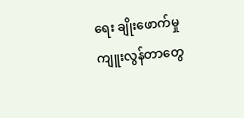ရေး ချိုးဖောက်မှု ကျူးလွန်တာတွေ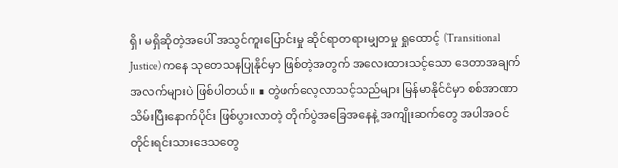ရှိ၊ မရှိဆိုတဲ့အပေါ် အသွင်ကူးပြောင်းမှု ဆိုင်ရာတရားမျှတမှု ရှုထောင့် (Transitional Justice) ကနေ သုတေသနပြုနိုင်မှာ ဖြစ်တဲ့အတွက် အလေးထားသင့်သော ဒေတာအချက်အလက်များပဲ ဖြစ်ပါတယ်။ ∎ တွဲဖက်လေ့လာသင့်သည်များ မြန်မာနိုင်ငံမှာ စစ်အာဏာသိမ်းပြီးနောက်ပိုင်း ဖြစ်ပွားလာတဲ့ တိုက်ပွဲအခြေအနေနဲ့ အကျိုးဆက်တွေ အပါအဝင် တိုင်းရင်းသားဒေသတွေ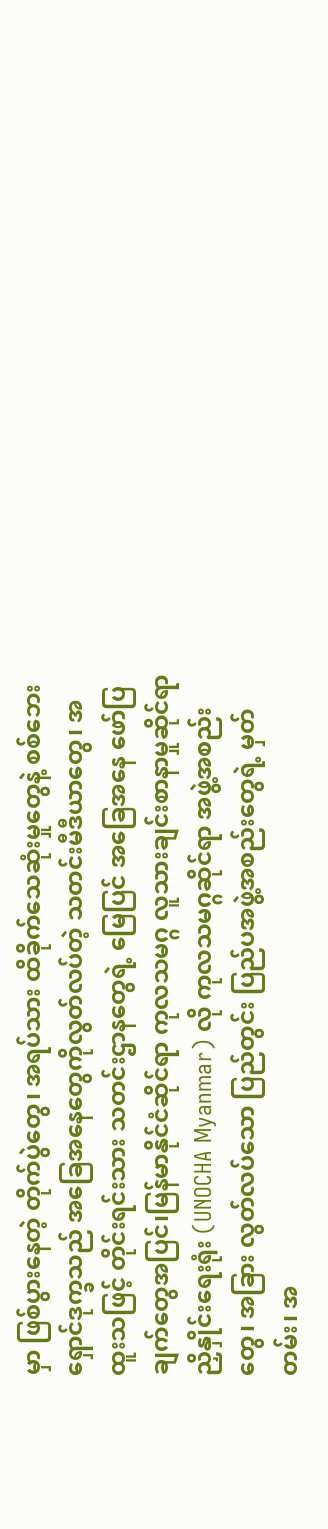မှာ ဖြစ်ပွားနေတဲ့ တိုက်ပွဲတွေ၊ အရပ်သား ထိခိုက်သေဆုံးမှုတွေနဲ့ စစ်ဘေးရှောင်ဒုက္ခသည် အခြေအနေတွေကိုလွတ်လပ်တဲ့ သတင်းမီဒီယာတွေ၊ အထူးသဖြင့် တိုင်းရင်းသား သတင်းဌာနတွေရဲ့ မြေပြင် အခြေအနေ ဖော်ပြချက်တွေအပြင်၊မြန်မာနိုင်ငံဆိုင်ရာ ကုလသမဂ္ဂ လူသားချင်းစာနာမှုဆိုင်ရာ ညှိနှိုင်းရေးရုံး (UNOCHA Myanmar) လို ကုလသမဂ္ဂဆိုင်ရာ အဖွဲ့အစည်းတွေ၊ အခြား လွတ်လပ်သော ပြည်တွင်း ပြည်ပအဖွဲ့အစည်းတွေရဲ့ မှတ်တမ်း၊ အ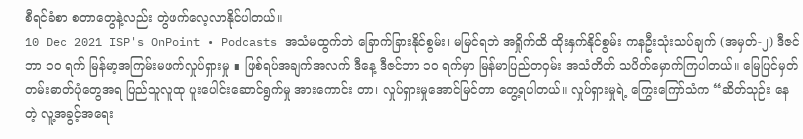စီရင်ခံစာ စတာတွေနဲ့လည်း တွဲဖက်လေ့လာနိုင်ပါတယ်။
10 Dec 2021 ISP's OnPoint • Podcasts အသံမထွက်ဘဲ ခြောက်ခြားနိုင်စွမ်း၊ မမြင်ရဘဲ အရှိုက်ထိ ထိုးနှက်နိုင်စွမ်း ကနဦးသုံးသပ်ချက် (အမှတ်-၂) ဒီဇင်ဘာ ၁၀ ရက် မြန်မာ့အကြမ်းမဖက်လှုပ်ရှားမှု ∎ ဖြစ်ရပ်အချက်အလက် ဒီနေ့ ဒီဇင်ဘာ ၁၀ ရက်မှာ မြန်မာပြည်တဝှမ်း အသံတိတ် သပိတ်မှောက်ကြပါတယ်။ မြေပြင်မှတ်တမ်းဓာတ်ပုံတွေအရ ပြည်သူလူထု ပူးပေါင်းဆောင်ရွက်မှု အားကောင်း တာ၊ လှုပ်ရှားမှုအောင်မြင်တာ တွေ့ရပါတယ်။ လှုပ်ရှားမှုရဲ့ ကြွေးကြော်သံက “ဆိတ်သုဉ်း နေတဲ့ လူ့အခွင့်အရေး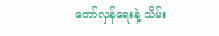တော်လှန်ရေးနဲ့ သိမ်း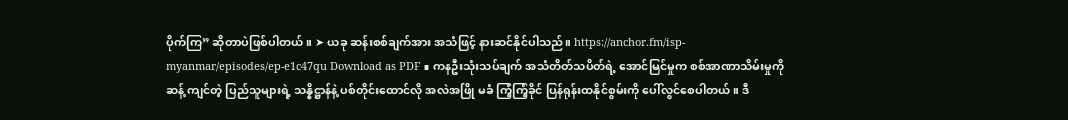ပိုက်ကြ” ဆိုတာပဲဖြစ်ပါတယ်။ ➤ ယခု ဆန်းစစ်ချက်အား အသံဖြင့် နားဆင်နိုင်ပါသည်။ https://anchor.fm/isp-myanmar/episodes/ep-e1c47qu Download as PDF ∎ ကနဦးသုံးသပ်ချက် အသံတိတ်သပိတ်ရဲ့ အောင်မြင်မှုက စစ်အာဏာသိမ်းမှုကို ဆန့် ကျင်တဲ့ ပြည်သူများရဲ့ သန္နိဋ္ဌာန်နဲ့ ပစ်တိုင်းထောင်လို အလဲအဖြို မခံ ကြံ့ကြံ့ခိုင် ပြန်ရုန်းထနိုင်စွမ်းကို ပေါ်လွင်စေပါတယ်။ ဒီ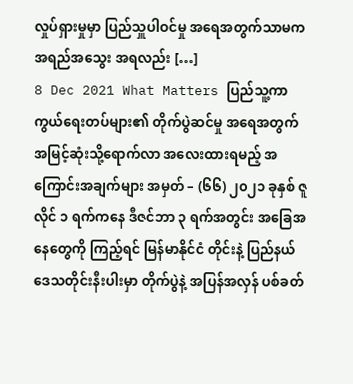လှုပ်ရှားမှုမှာ ပြည်သှူပါဝင်မှု အရေအတွက်သာမက အရည်အသွေး အရလည်း […]
8 Dec 2021 What Matters ပြည်သူ့ကာကွယ်ရေးတပ်များ၏ တိုက်ပွဲဆင်မှု အရေအတွက် အမြင့်ဆုံးသို့ရောက်လာ အလေးထားရမည့် အကြောင်းအချက်များ အမှတ် – (၆၆) ၂၀၂၁ ခုနှစ် ဇူလိုင် ၁ ရက်ကနေ ဒီဇင်ဘာ ၃ ရက်အတွင်း အခြေအနေတွေကို ကြည့်ရင် မြန်မာနိုင်ငံ တိုင်းနဲ့ ပြည်နယ် ဒေသတိုင်းနီးပါးမှာ တိုက်ပွဲနဲ့ အပြန်အလှန် ပစ်ခတ်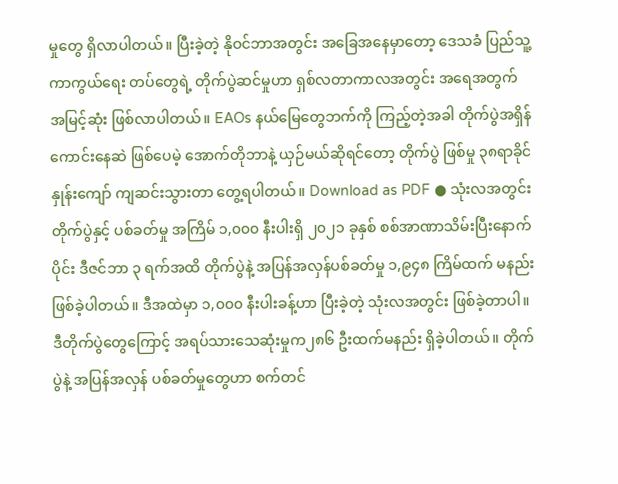မှုတွေ ရှိလာပါတယ်။ ပြီးခဲ့တဲ့ နိုဝင်ဘာအတွင်း အခြေအနေမှာတော့ ဒေသခံ ပြည်သူ့ကာကွယ်ရေး တပ်တွေရဲ့ တိုက်ပွဲဆင်မှုဟာ ရှစ်လတာကာလအတွင်း အရေအတွက် အမြင့်ဆုံး ဖြစ်လာပါတယ်။ EAOs နယ်မြေတွေဘက်ကို ကြည့်တဲ့အခါ တိုက်ပွဲအရှိန် ကောင်းနေဆဲ ဖြစ်ပေမဲ့ အောက်တိုဘာနဲ့ ယှဉ်မယ်ဆိုရင်တော့ တိုက်ပွဲ ဖြစ်မှု ၃၈ရာခိုင်နှုန်းကျော် ကျဆင်းသွားတာ တွေ့ရပါတယ်။ Download as PDF ● သုံးလအတွင်း တိုက်ပွဲနှင့် ပစ်ခတ်မှု အကြိမ် ၁,၀၀၀ နီးပါးရှိ ၂၀၂၁ ခုနှစ် စစ်အာဏာသိမ်းပြီးနောက်ပိုင်း ဒီဇင်ဘာ ၃ ရက်အထိ တိုက်ပွဲနဲ့ အပြန်အလှန်ပစ်ခတ်မှု ၁,၉၄၈ ကြိမ်ထက် မနည်း ဖြစ်ခဲ့ပါတယ်။ ဒီအထဲမှာ ၁,၀၀၀ နီးပါးခန့်ဟာ ပြီးခဲ့တဲ့ သုံးလအတွင်း ဖြစ်ခဲ့တာပါ။ ဒီတိုက်ပွဲတွေကြောင့် အရပ်သားသေဆုံးမှုက၂၈၆ ဦးထက်မနည်း ရှိခဲ့ပါတယ်။ တိုက်ပွဲနဲ့ အပြန်အလှန် ပစ်ခတ်မှုတွေဟာ စက်တင်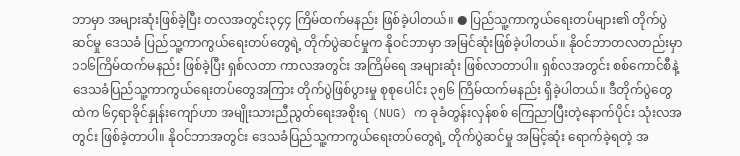ဘာမှာ အများဆုံးဖြစ်ခဲ့ပြီး တလအတွင်း၃၄၄ ကြိမ်ထက်မနည်း ဖြစ်ခဲ့ပါတယ်။ ● ပြည်သူ့ကာကွယ်ရေးတပ်များ၏ တိုက်ပွဲဆင်မှု ဒေသခံ ပြည်သူ့ကာကွယ်ရေးတပ်တွေရဲ့ တိုက်ပွဲဆင်မှုက နိုဝင်ဘာမှာ အမြင်ဆုံးဖြစ်ခဲ့ပါတယ်။ နိုဝင်ဘာတလတည်းမှာ ၁၁၆ကြိမ်ထက်မနည်း ဖြစ်ခဲ့ပြီး ရှစ်လတာ ကာလအတွင်း အကြိမ်ရေ အများဆုံး ဖြစ်လာတာပါ။ ရှစ်လအတွင်း စစ်ကောင်စီနဲ့ ဒေသခံပြည်သူ့ကာကွယ်ရေးတပ်တွေအကြား တိုက်ပွဲဖြစ်ပွားမှု စုစုပေါင်း ၃၅၆ ကြိမ်ထက်မနည်း ရှိခဲ့ပါတယ်။ ဒီတိုက်ပွဲတွေထဲက ၆၄ရာခိုင်နှုန်းကျော်ဟာ အမျိုးသားညီညွတ်ရေးအစိုးရ (NUG) က ခုခံတွန်းလှန်စစ် ကြေညာပြီးတဲ့နောက်ပိုင်း သုံးလအတွင်း ဖြစ်ခဲ့တာပါ။ နိုဝင်ဘာအတွင်း ဒေသခံပြည်သူ့ကာကွယ်ရေးတပ်တွေရဲ့ တိုက်ပွဲဆင်မှု အမြင့်ဆုံး ရောက်ခဲ့ရတဲ့ အ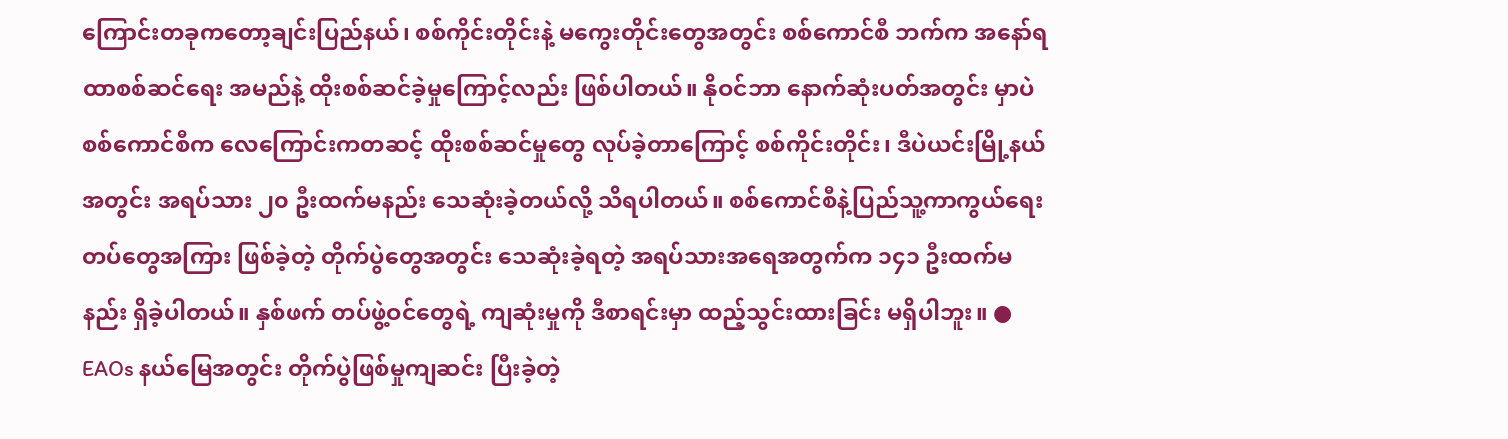ကြောင်းတခုကတော့ချင်းပြည်နယ်၊ စစ်ကိုင်းတိုင်းနဲ့ မကွေးတိုင်းတွေအတွင်း စစ်ကောင်စီ ဘက်က အနော်ရထာစစ်ဆင်ရေး အမည်နဲ့ ထိုးစစ်ဆင်ခဲ့မှုကြောင့်လည်း ဖြစ်ပါတယ်။ နိုဝင်ဘာ နောက်ဆုံးပတ်အတွင်း မှာပဲ စစ်ကောင်စီက လေကြောင်းကတဆင့် ထိုးစစ်ဆင်မှုတွေ လုပ်ခဲ့တာကြောင့် စစ်ကိုင်းတိုင်း၊ ဒီပဲယင်းမြို့နယ်အတွင်း အရပ်သား ၂၀ ဦးထက်မနည်း သေဆုံးခဲ့တယ်လို့ သိရပါတယ်။ စစ်ကောင်စီနဲ့ပြည်သူ့ကာကွယ်ရေး တပ်တွေအကြား ဖြစ်ခဲ့တဲ့ တိုက်ပွဲတွေအတွင်း သေဆုံးခဲ့ရတဲ့ အရပ်သားအရေအတွက်က ၁၄၁ ဦးထက်မနည်း ရှိခဲ့ပါတယ်။ နှစ်ဖက် တပ်ဖွဲ့ဝင်တွေရဲ့ ကျဆုံးမှုကို ဒီစာရင်းမှာ ထည့်သွင်းထားခြင်း မရှိပါဘူး။ ● EAOs နယ်မြေအတွင်း တိုက်ပွဲဖြစ်မှုကျဆင်း ပြီးခဲ့တဲ့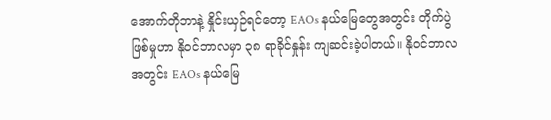အောက်တိုဘာနဲ့ နှိုင်းယှဉ်ရင်တော့ EAOs နယ်မြေတွေအတွင်း တိုက်ပွဲဖြစ်မှုဟာ နိုဝင်ဘာလမှာ ၃၈ ရာခိုင်နှုန်း ကျဆင်းခဲ့ပါတယ်။ နိုဝင်ဘာလအတွင်း EAOs နယ်မြေ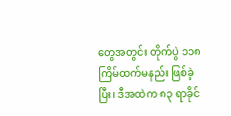တွေအတွင်း တိုက်ပွဲ ၁၁၈ ကြိမ်ထက်မနည်း ဖြစ်ခဲ့ပြီး၊ ဒီအထဲက ၈၃ ရာခိုင်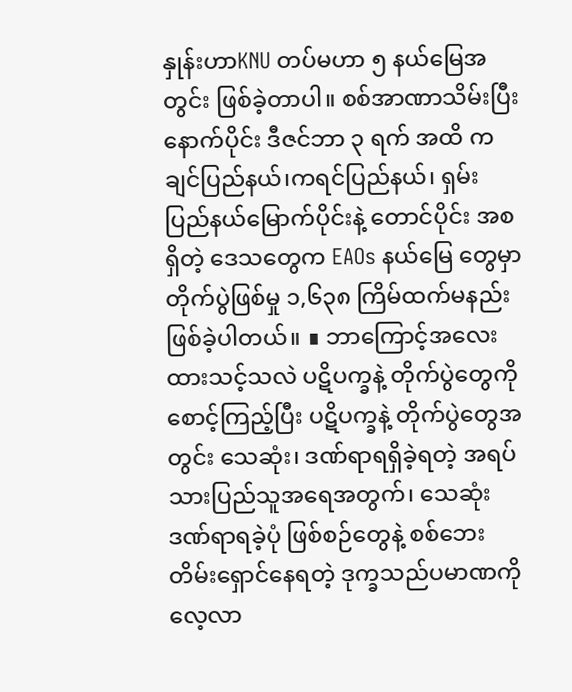နှုန်းဟာKNU တပ်မဟာ ၅ နယ်မြေအတွင်း ဖြစ်ခဲ့တာပါ။ စစ်အာဏာသိမ်းပြီးနောက်ပိုင်း ဒီဇင်ဘာ ၃ ရက် အထိ ကချင်ပြည်နယ်၊ကရင်ပြည်နယ်၊ ရှမ်းပြည်နယ်မြောက်ပိုင်းနဲ့ တောင်ပိုင်း အစရှိတဲ့ ဒေသတွေက EAOs နယ်မြေ တွေမှာ တိုက်ပွဲဖြစ်မှု ၁,၆၃၈ ကြိမ်ထက်မနည်း ဖြစ်ခဲ့ပါတယ်။ ∎ ဘာကြောင့်အလေးထားသင့်သလဲ ပဋိပက္ခနဲ့ တိုက်ပွဲတွေကို စောင့်ကြည့်ပြီး ပဋိပက္ခနဲ့ တိုက်ပွဲတွေအတွင်း သေဆုံး၊ ဒဏ်ရာရရှိခဲ့ရတဲ့ အရပ်သားပြည်သူအရေအတွက်၊ သေဆုံး ဒဏ်ရာရခဲ့ပုံ ဖြစ်စဉ်တွေနဲ့ စစ်ဘေး တိမ်းရှောင်နေရတဲ့ ဒုက္ခသည်ပမာဏကို လေ့လာ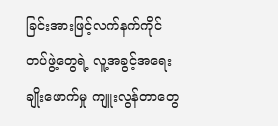ခြင်းအားဖြင့်လက်နက်ကိုင် တပ်ဖွဲ့တွေရဲ့ လူ့အခွင့်အရေး ချိုးဖောက်မှု ကျူးလွန်တာတွေ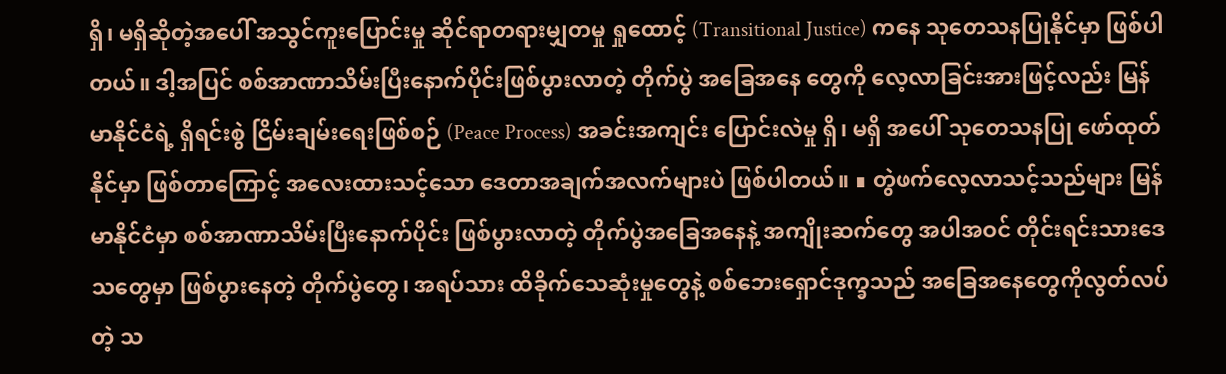ရှိ၊ မရှိဆိုတဲ့အပေါ် အသွင်ကူးပြောင်းမှု ဆိုင်ရာတရားမျှတမှု ရှုထောင့် (Transitional Justice) ကနေ သုတေသနပြုနိုင်မှာ ဖြစ်ပါတယ်။ ဒါ့အပြင် စစ်အာဏာသိမ်းပြီးနောက်ပိုင်းဖြစ်ပွားလာတဲ့ တိုက်ပွဲ အခြေအနေ တွေကို လေ့လာခြင်းအားဖြင့်လည်း မြန်မာနိုင်ငံရဲ့ ရှိရင်းစွဲ ငြိမ်းချမ်းရေးဖြစ်စဉ် (Peace Process) အခင်းအကျင်း ပြောင်းလဲမှု ရှိ၊ မရှိ အပေါ် သုတေသနပြု ဖော်ထုတ်နိုင်မှာ ဖြစ်တာကြောင့် အလေးထားသင့်သော ဒေတာအချက်အလက်များပဲ ဖြစ်ပါတယ်။ ∎ တွဲဖက်လေ့လာသင့်သည်များ မြန်မာနိုင်ငံမှာ စစ်အာဏာသိမ်းပြီးနောက်ပိုင်း ဖြစ်ပွားလာတဲ့ တိုက်ပွဲအခြေအနေနဲ့ အကျိုးဆက်တွေ အပါအဝင် တိုင်းရင်းသားဒေသတွေမှာ ဖြစ်ပွားနေတဲ့ တိုက်ပွဲတွေ၊ အရပ်သား ထိခိုက်သေဆုံးမှုတွေနဲ့ စစ်ဘေးရှောင်ဒုက္ခသည် အခြေအနေတွေကိုလွတ်လပ်တဲ့ သ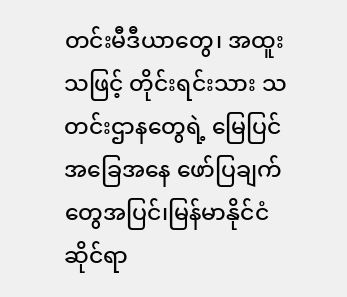တင်းမီဒီယာတွေ၊ အထူးသဖြင့် တိုင်းရင်းသား သတင်းဌာနတွေရဲ့ မြေပြင် အခြေအနေ ဖော်ပြချက်တွေအပြင်၊မြန်မာနိုင်ငံဆိုင်ရာ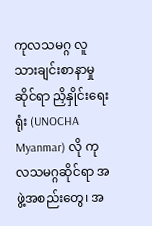ကုလသမဂ္ဂ လူသားချင်းစာနာမှုဆိုင်ရာ ညှိနှိုင်းရေးရုံး (UNOCHA Myanmar) လို ကုလသမဂ္ဂဆိုင်ရာ အဖွဲ့အစည်းတွေ၊ အ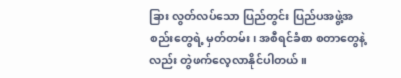ခြား လွတ်လပ်သော ပြည်တွင်း ပြည်ပအဖွဲ့အစည်းတွေရဲ့ မှတ်တမ်း၊ အစီရင်ခံစာ စတာတွေနဲ့လည်း တွဲဖက်လေ့လာနိုင်ပါတယ်။